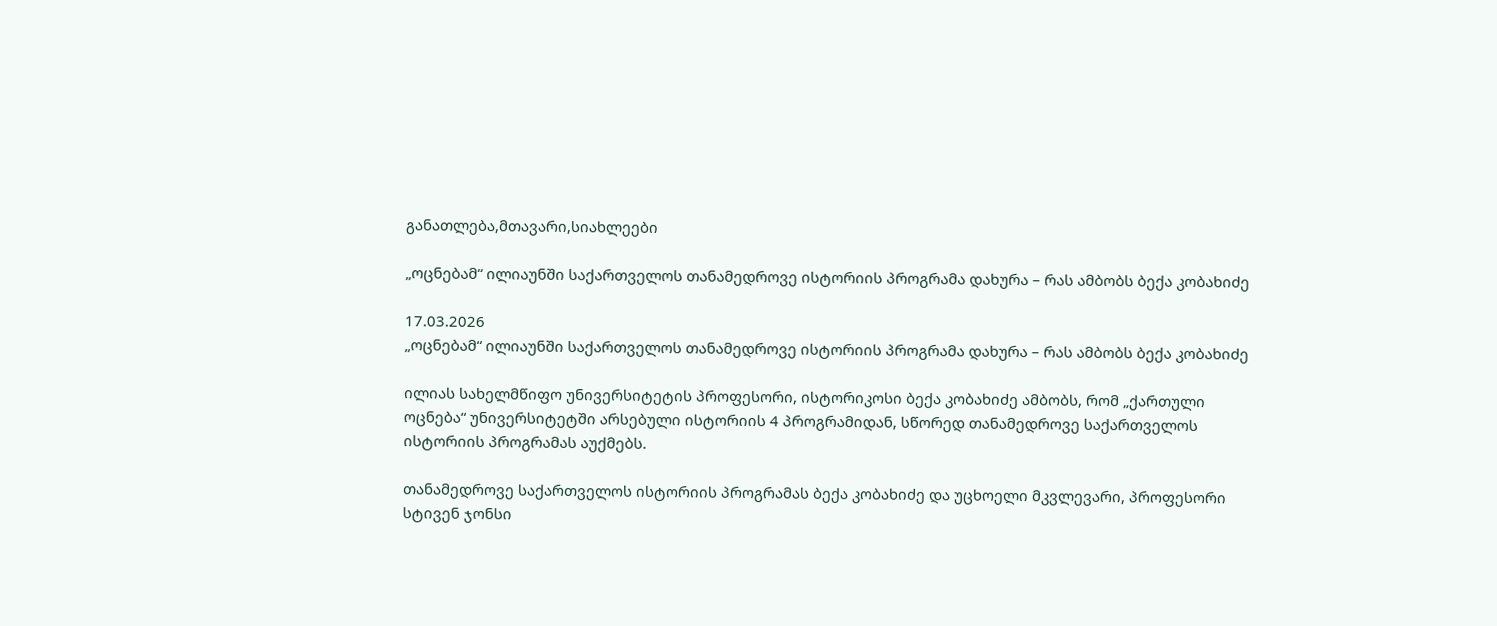განათლება,მთავარი,სიახლეები

„ოცნებამ“ ილიაუნში საქართველოს თანამედროვე ისტორიის პროგრამა დახურა – რას ამბობს ბექა კობახიძე

17.03.2026
„ოცნებამ“ ილიაუნში საქართველოს თანამედროვე ისტორიის პროგრამა დახურა – რას ამბობს ბექა კობახიძე

ილიას სახელმწიფო უნივერსიტეტის პროფესორი, ისტორიკოსი ბექა კობახიძე ამბობს, რომ „ქართული ოცნება“ უნივერსიტეტში არსებული ისტორიის 4 პროგრამიდან, სწორედ თანამედროვე საქართველოს ისტორიის პროგრამას აუქმებს.

თანამედროვე საქართველოს ისტორიის პროგრამას ბექა კობახიძე და უცხოელი მკვლევარი, პროფესორი სტივენ ჯონსი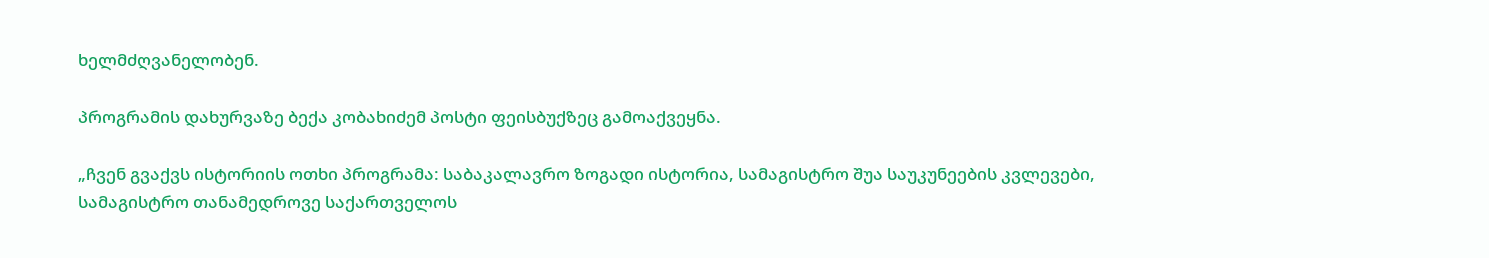ხელმძღვანელობენ.

პროგრამის დახურვაზე ბექა კობახიძემ პოსტი ფეისბუქზეც გამოაქვეყნა.

„ჩვენ გვაქვს ისტორიის ოთხი პროგრამა: საბაკალავრო ზოგადი ისტორია, სამაგისტრო შუა საუკუნეების კვლევები, სამაგისტრო თანამედროვე საქართველოს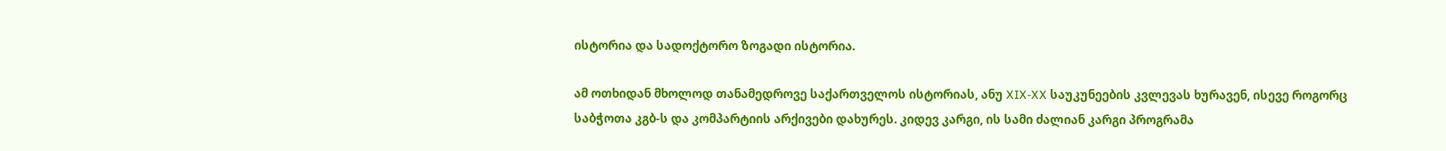ისტორია და სადოქტორო ზოგადი ისტორია.

ამ ოთხიდან მხოლოდ თანამედროვე საქართველოს ისტორიას, ანუ XIX-XX საუკუნეების კვლევას ხურავენ, ისევე როგორც საბჭოთა კგბ-ს და კომპარტიის არქივები დახურეს. კიდევ კარგი, ის სამი ძალიან კარგი პროგრამა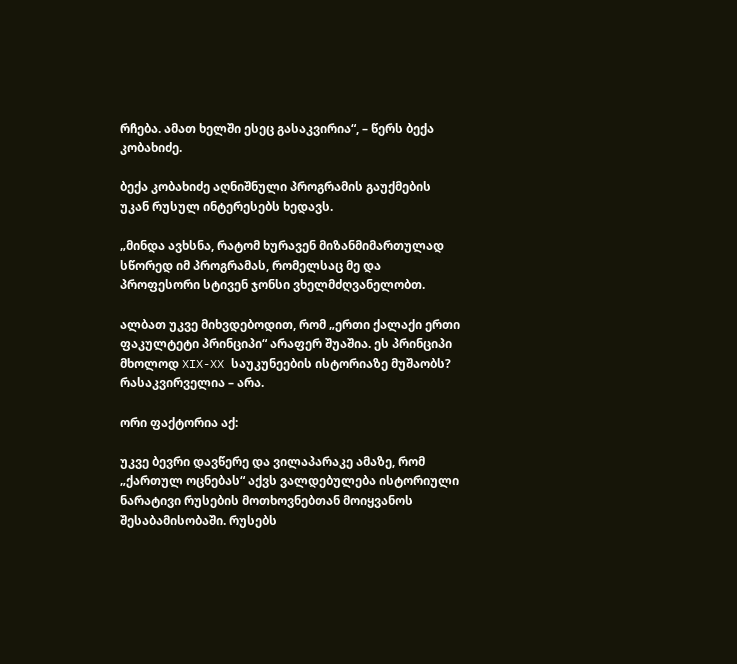რჩება. ამათ ხელში ესეც გასაკვირია“, – წერს ბექა კობახიძე.

ბექა კობახიძე აღნიშნული პროგრამის გაუქმების უკან რუსულ ინტერესებს ხედავს.

„მინდა ავხსნა, რატომ ხურავენ მიზანმიმართულად სწორედ იმ პროგრამას, რომელსაც მე და პროფესორი სტივენ ჯონსი ვხელმძღვანელობთ.

ალბათ უკვე მიხვდებოდით, რომ „ერთი ქალაქი ერთი ფაკულტეტი პრინციპი“ არაფერ შუაშია. ეს პრინციპი მხოლოდ XIX-XX საუკუნეების ისტორიაზე მუშაობს? რასაკვირველია – არა.

ორი ფაქტორია აქ:

უკვე ბევრი დავწერე და ვილაპარაკე ამაზე, რომ „ქართულ ოცნებას“ აქვს ვალდებულება ისტორიული ნარატივი რუსების მოთხოვნებთან მოიყვანოს შესაბამისობაში. რუსებს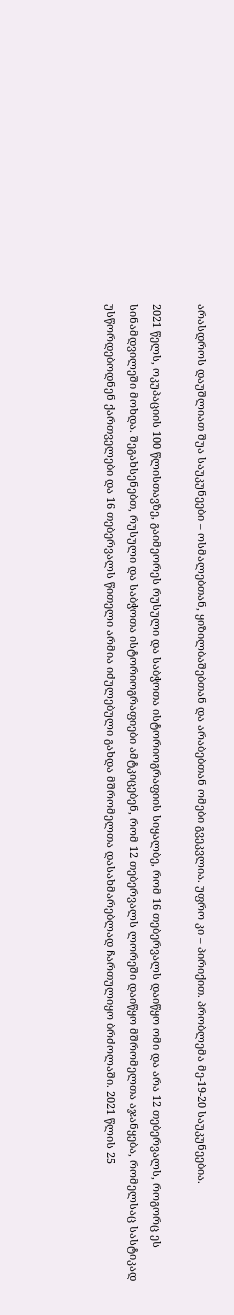არასდროს დაუშლიათ შუა საუკუნეები – ოსმალებთან, ყიზილბაშებთან და არაბებთან ომები გვეკვლია. უფრო კი – პირიქით. პრობლემა მე-19-20 საუკუნეებია.

2021 წელს, ოკუპაციის 100 წლისთავზე, გაიმეორეს რუსული და საბჭოთა ისტორიოგრაფიის სიყალბე, რომ 16 თებერვალს დაიწყო ომი და არა 12 თებერვალს, როგორც ეს სინამდვილეში მოხდა. შეგახსენებთ, რუსული და საბჭოთა ისტორიოგრაფიები ამტკიცებენ, რომ 12 თებერვალს ლორეში დაიწყო მშრომელთა აჯანყება, რომელსაც სასტიკად უსწორდებოდნენ ქართველები და 16 თებერვალს წითელი არმია იძულებული გახდა მშრომელთა დასახმარებლად ჩართულიყო ბრძოლაში. 2021 წლის 25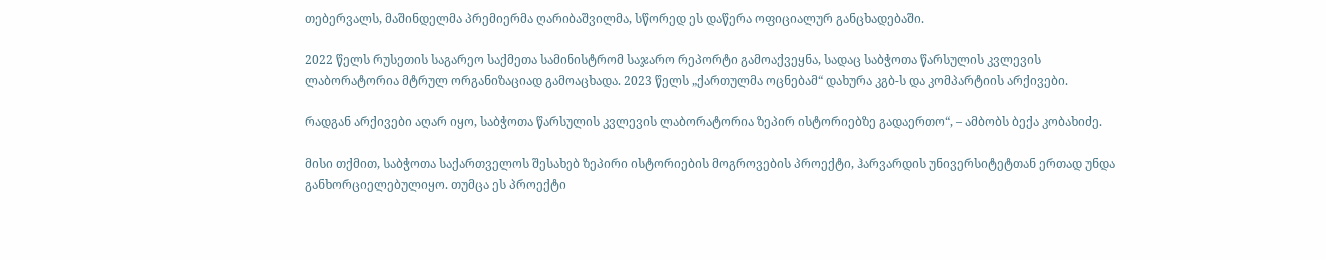თებერვალს, მაშინდელმა პრემიერმა ღარიბაშვილმა, სწორედ ეს დაწერა ოფიციალურ განცხადებაში.

2022 წელს რუსეთის საგარეო საქმეთა სამინისტრომ საჯარო რეპორტი გამოაქვეყნა, სადაც საბჭოთა წარსულის კვლევის ლაბორატორია მტრულ ორგანიზაციად გამოაცხადა. 2023 წელს „ქართულმა ოცნებამ“ დახურა კგბ-ს და კომპარტიის არქივები.

რადგან არქივები აღარ იყო, საბჭოთა წარსულის კვლევის ლაბორატორია ზეპირ ისტორიებზე გადაერთო“, – ამბობს ბექა კობახიძე.

მისი თქმით, საბჭოთა საქართველოს შესახებ ზეპირი ისტორიების მოგროვების პროექტი, ჰარვარდის უნივერსიტეტთან ერთად უნდა განხორციელებულიყო. თუმცა ეს პროექტი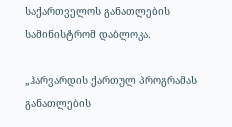საქართველოს განათლების სამინისტრომ დაბლოკა.

„ჰარვარდის ქართულ პროგრამას განათლების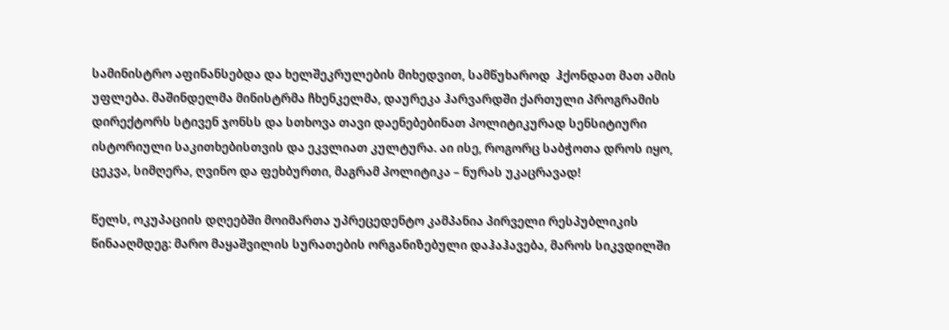სამინისტრო აფინანსებდა და ხელშეკრულების მიხედვით, სამწუხაროდ  ჰქონდათ მათ ამის უფლება. მაშინდელმა მინისტრმა ჩხენკელმა, დაურეკა ჰარვარდში ქართული პროგრამის დირექტორს სტივენ ჯონსს და სთხოვა თავი დაენებებინათ პოლიტიკურად სენსიტიური ისტორიული საკითხებისთვის და ეკვლიათ კულტურა. აი ისე, როგორც საბჭოთა დროს იყო, ცეკვა, სიმღერა, ღვინო და ფეხბურთი, მაგრამ პოლიტიკა – ნურას უკაცრავად!

წელს, ოკუპაციის დღეებში მოიმართა უპრეცედენტო კამპანია პირველი რესპუბლიკის წინააღმდეგ: მარო მაყაშვილის სურათების ორგანიზებული დაჰაჰავება, მაროს სიკვდილში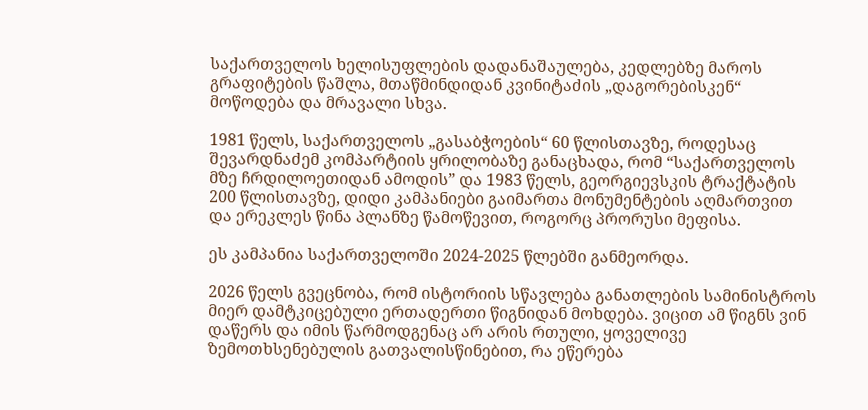საქართველოს ხელისუფლების დადანაშაულება, კედლებზე მაროს გრაფიტების წაშლა, მთაწმინდიდან კვინიტაძის „დაგორებისკენ“ მოწოდება და მრავალი სხვა.

1981 წელს, საქართველოს „გასაბჭოების“ 60 წლისთავზე, როდესაც შევარდნაძემ კომპარტიის ყრილობაზე განაცხადა, რომ “საქართველოს მზე ჩრდილოეთიდან ამოდის” და 1983 წელს, გეორგიევსკის ტრაქტატის 200 წლისთავზე, დიდი კამპანიები გაიმართა მონუმენტების აღმართვით და ერეკლეს წინა პლანზე წამოწევით, როგორც პრორუსი მეფისა.

ეს კამპანია საქართველოში 2024-2025 წლებში განმეორდა.

2026 წელს გვეცნობა, რომ ისტორიის სწავლება განათლების სამინისტროს მიერ დამტკიცებული ერთადერთი წიგნიდან მოხდება. ვიცით ამ წიგნს ვინ დაწერს და იმის წარმოდგენაც არ არის რთული, ყოველივე ზემოთხსენებულის გათვალისწინებით, რა ეწერება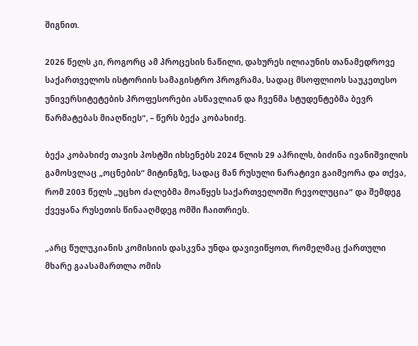შიგნით.

2026 წელს კი, როგორც ამ პროცესის ნაწილი, დახურეს ილიაუნის თანამედროვე საქართველოს ისტორიის სამაგისტრო პროგრამა, სადაც მსოფლიოს საუკეთესო უნივერსიტეტების პროფესორები ასწავლიან და ჩვენმა სტუდენტებმა ბევრ წარმატებას მიაღწიეს“, – წერს ბექა კობახიძე.

ბექა კობახიძე თავის პოსტში იხსენებს 2024 წლის 29 აპრილს, ბიძინა ივანიშვილის გამოსვლაც „ოცნების“ მიტინგზე, სადაც მან რუსული ნარატივი გაიმეორა და თქვა, რომ 2003 წელს „უცხო ძალებმა მოაწყეს საქართველოში რევოლუცია“ და შემდეგ ქვეყანა რუსეთის წინააღმდეგ ომში ჩაითრიეს.

„არც წულუკიანის კომისიის დასკვნა უნდა დავივიწყოთ, რომელმაც ქართული მხარე გაასამართლა ომის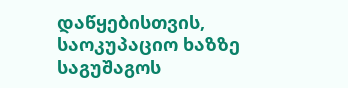დაწყებისთვის, საოკუპაციო ხაზზე საგუშაგოს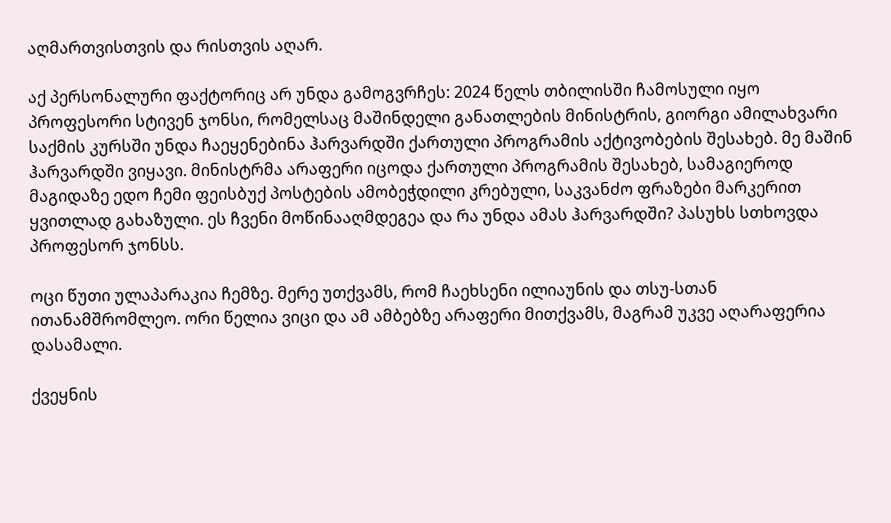აღმართვისთვის და რისთვის აღარ.

აქ პერსონალური ფაქტორიც არ უნდა გამოგვრჩეს: 2024 წელს თბილისში ჩამოსული იყო პროფესორი სტივენ ჯონსი, რომელსაც მაშინდელი განათლების მინისტრის, გიორგი ამილახვარი საქმის კურსში უნდა ჩაეყენებინა ჰარვარდში ქართული პროგრამის აქტივობების შესახებ. მე მაშინ ჰარვარდში ვიყავი. მინისტრმა არაფერი იცოდა ქართული პროგრამის შესახებ, სამაგიეროდ მაგიდაზე ედო ჩემი ფეისბუქ პოსტების ამობეჭდილი კრებული, საკვანძო ფრაზები მარკერით ყვითლად გახაზული. ეს ჩვენი მოწინააღმდეგეა და რა უნდა ამას ჰარვარდში? პასუხს სთხოვდა პროფესორ ჯონსს.

ოცი წუთი ულაპარაკია ჩემზე. მერე უთქვამს, რომ ჩაეხსენი ილიაუნის და თსუ-სთან ითანამშრომლეო. ორი წელია ვიცი და ამ ამბებზე არაფერი მითქვამს, მაგრამ უკვე აღარაფერია დასამალი.

ქვეყნის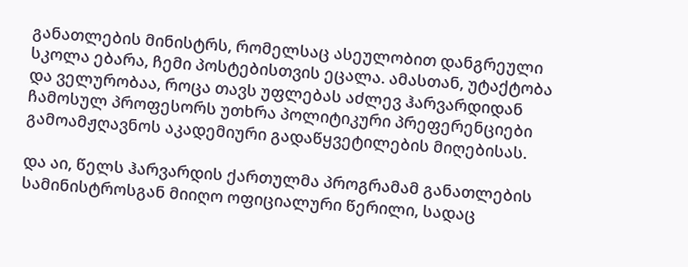განათლების მინისტრს, რომელსაც ასეულობით დანგრეული სკოლა ებარა, ჩემი პოსტებისთვის ეცალა. ამასთან, უტაქტობა და ველურობაა, როცა თავს უფლებას აძლევ ჰარვარდიდან ჩამოსულ პროფესორს უთხრა პოლიტიკური პრეფერენციები გამოამჟღავნოს აკადემიური გადაწყვეტილების მიღებისას.

და აი, წელს ჰარვარდის ქართულმა პროგრამამ განათლების სამინისტროსგან მიიღო ოფიციალური წერილი, სადაც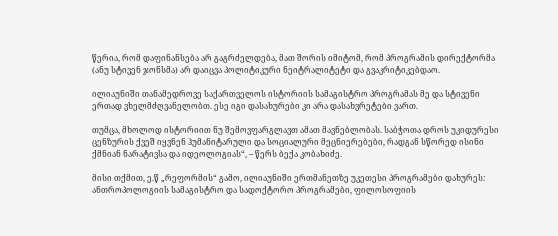წერია, რომ დაფინანსება არ გაგრძელდება, მათ შორის იმიტომ, რომ პროგრამის დირექტორმა (ანუ სტივენ ჯონსმა) არ დაიცვა პოლიტიკური ნეიტრალიტეტი და გვაკრიტიკებდაო.

ილიაუნიში თანამედროვე საქართველოს ისტორიის სამაგისტრო პროგრამას მე და სტივენი ერთად ვხელმძღვანელობთ. ესე იგი დასახურები კი არა დასახვრეტები ვართ.

თუმცა, მხოლოდ ისტორიით ნუ შემოვფარგლავთ ამათ მავნებლობას. საბჭოთა დროს უკიდურესი ცენზურის ქვეშ იყვნენ ჰუმანიტარული და სოციალური მეცნიერებები, რადგან სწორედ ისინი ქმნიან ნარატივსა და იდეოლოგიას“, – წერს ბექა კობახიძე.

მისი თქმით, ე.წ „რეფორმის“ გამო, ილიაუნიში ერთმანეთზე უკეთესი პროგრამები დახურეს: ანთროპოლოგიის სამაგისტრო და სადოქტორო პროგრამები, ფილოსოფიის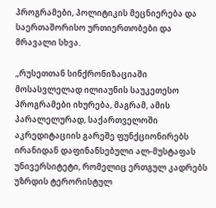პროგრამები, პოლიტიკის მეცნიერება და საერთაშორისო ურთიერთობები და მრავალი სხვა.

„რუსეთთან სინქრონიზაციაში მოსასვლელად ილიაუნის საუკეთესო პროგრამები იხურება, მაგრამ, ამის პარალელურად, საქართველოში აკრედიტაციის გარეშე ფუნქციონირებს ირანიდან დაფინანსებული ალ-მუსტაფას უნივერსიტეტი, რომელიც ერთგულ კადრებს უზრდის ტერორისტულ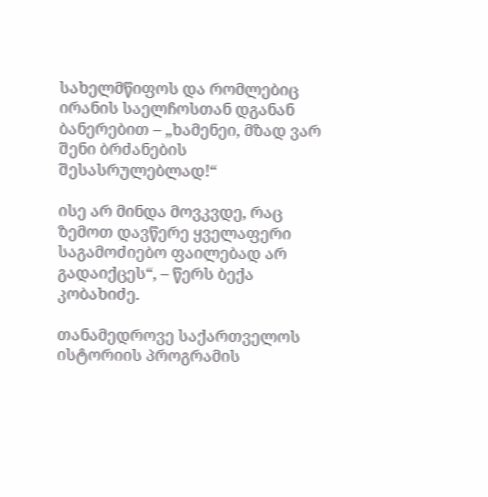სახელმწიფოს და რომლებიც ირანის საელჩოსთან დგანან ბანერებით – „ხამენეი, მზად ვარ შენი ბრძანების შესასრულებლად!“

ისე არ მინდა მოვკვდე, რაც ზემოთ დავწერე ყველაფერი საგამოძიებო ფაილებად არ გადაიქცეს“, – წერს ბექა კობახიძე.

თანამედროვე საქართველოს ისტორიის პროგრამის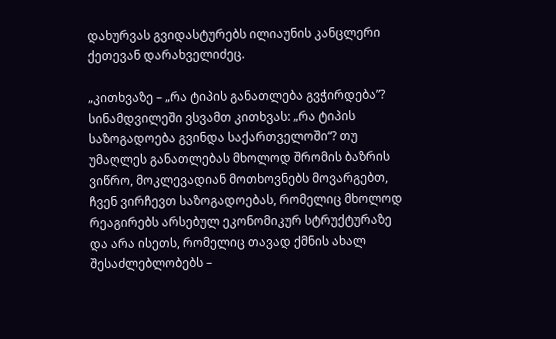დახურვას გვიდასტურებს ილიაუნის კანცლერი ქეთევან დარახველიძეც.

„კითხვაზე – „რა ტიპის განათლება გვჭირდება”? სინამდვილეში ვსვამთ კითხვას: „რა ტიპის საზოგადოება გვინდა საქართველოში“? თუ უმაღლეს განათლებას მხოლოდ შრომის ბაზრის ვიწრო, მოკლევადიან მოთხოვნებს მოვარგებთ, ჩვენ ვირჩევთ საზოგადოებას, რომელიც მხოლოდ რეაგირებს არსებულ ეკონომიკურ სტრუქტურაზე და არა ისეთს, რომელიც თავად ქმნის ახალ შესაძლებლობებს –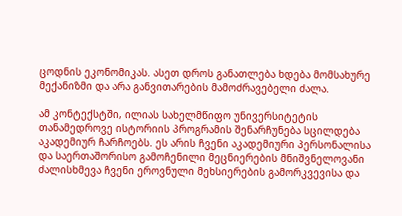ცოდნის ეკონომიკას. ასეთ დროს განათლება ხდება მომსახურე მექანიზმი და არა განვითარების მამოძრავებელი ძალა.

ამ კონტექსტში, ილიას სახელმწიფო უნივერსიტეტის თანამედროვე ისტორიის პროგრამის შენარჩუნება სცილდება აკადემიურ ჩარჩოებს. ეს არის ჩვენი აკადემიური პერსონალისა და საერთაშორისო გამოჩენილი მეცნიერების მნიშვნელოვანი ძალისხმევა ჩვენი ეროვნული მეხსიერების გამორკვევისა და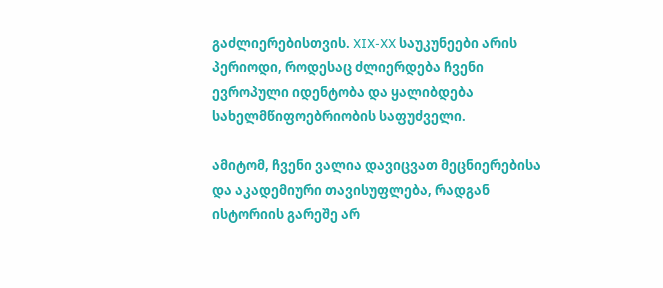გაძლიერებისთვის. XIX-XX საუკუნეები არის პერიოდი, როდესაც ძლიერდება ჩვენი ევროპული იდენტობა და ყალიბდება სახელმწიფოებრიობის საფუძველი.

ამიტომ, ჩვენი ვალია დავიცვათ მეცნიერებისა და აკადემიური თავისუფლება, რადგან ისტორიის გარეშე არ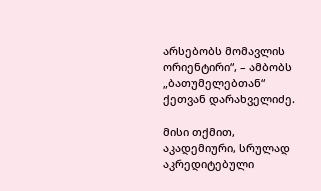არსებობს მომავლის ორიენტირი“, – ამბობს „ბათუმელებთან“ ქეთვან დარახველიძე.

მისი თქმით, აკადემიური, სრულად აკრედიტებული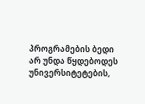პროგრამების ბედი არ უნდა წყდებოდეს უნივერსიტეტების,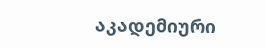აკადემიური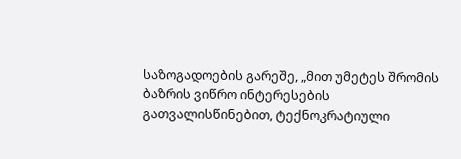საზოგადოების გარეშე, „მით უმეტეს შრომის ბაზრის ვიწრო ინტერესების გათვალისწინებით, ტექნოკრატიული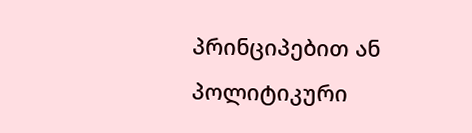პრინციპებით ან პოლიტიკური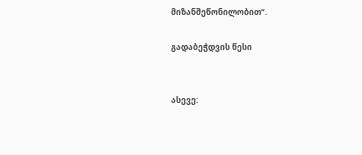მიზანშეწონილობით“.

გადაბეჭდვის წესი


ასევე: